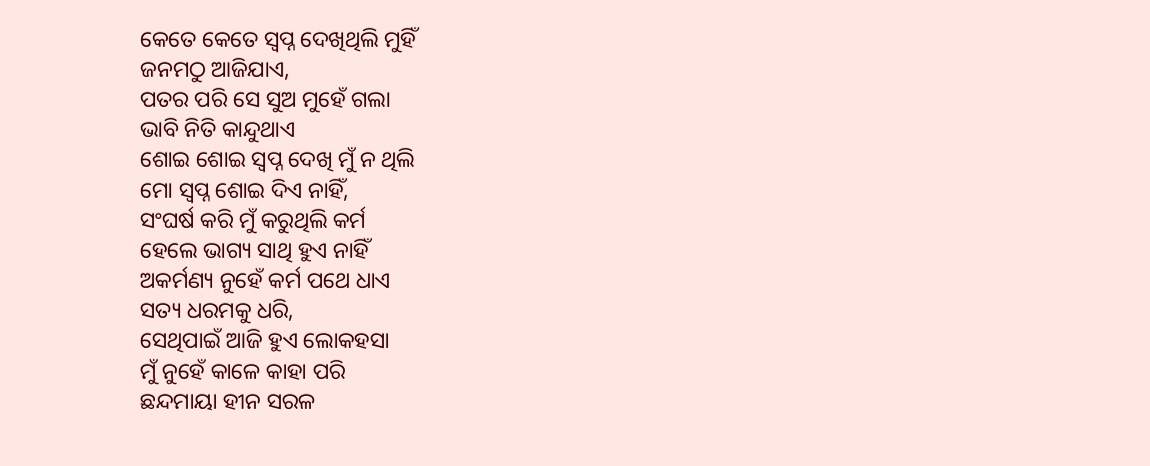କେତେ କେତେ ସ୍ଵପ୍ନ ଦେଖିଥିଲି ମୁହିଁ
ଜନମଠୁ ଆଜିଯାଏ,
ପତର ପରି ସେ ସୁଅ ମୁହେଁ ଗଲା
ଭାବି ନିତି କାନ୍ଦୁଥାଏ
ଶୋଇ ଶୋଇ ସ୍ଵପ୍ନ ଦେଖି ମୁଁ ନ ଥିଲି
ମୋ ସ୍ୱପ୍ନ ଶୋଇ ଦିଏ ନାହିଁ,
ସଂଘର୍ଷ କରି ମୁଁ କରୁଥିଲି କର୍ମ
ହେଲେ ଭାଗ୍ୟ ସାଥି ହୁଏ ନାହିଁ
ଅକର୍ମଣ୍ୟ ନୁହେଁ କର୍ମ ପଥେ ଧାଏ
ସତ୍ୟ ଧରମକୁ ଧରି,
ସେଥିପାଇଁ ଆଜି ହୁଏ ଲୋକହସା
ମୁଁ ନୁହେଁ କାଳେ କାହା ପରି
ଛନ୍ଦମାୟା ହୀନ ସରଳ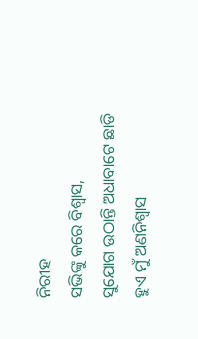ନିରୀହ
ସଭିଙ୍କୁ କରେ ବିଶ୍ଵାସ,
ସୁଯୋଗ ଉଠାନ୍ତି ଅଧାବାଟେ ଛାଡି
ହୁଏ ମୁଁ ଅଣନିଶ୍ଵାସ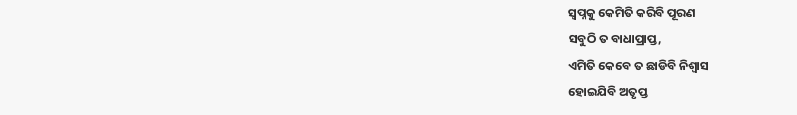ସ୍ଵପ୍ନକୁ କେମିତି କରିବି ପୂରଣ
ସବୁଠି ତ ବାଧାପ୍ରାପ୍ତ,
ଏମିତି କେବେ ତ ଛାଡିବି ନିଶ୍ଵାସ
ହୋଇଯିବି ଅତୃପ୍ତ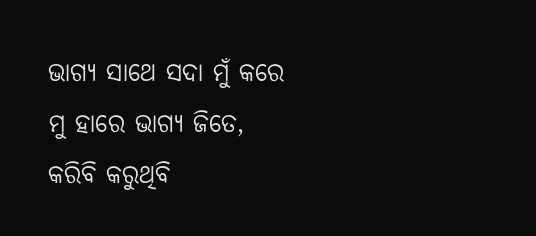ଭାଗ୍ୟ ସାଥେ ସଦା ମୁଁ କରେ
ମୁ ହାରେ ଭାଗ୍ୟ ଜିତେ,
କରିବି କରୁଥିବି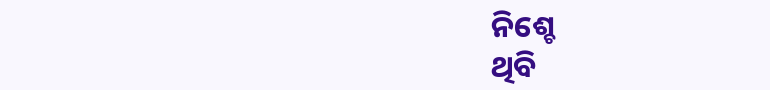ନିଶ୍ଚେ
ଥିବି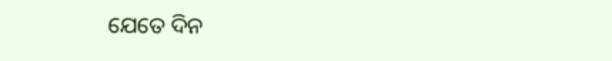ଯେତେ ଦିନ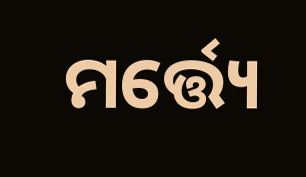ମର୍ତ୍ତ୍ୟେ